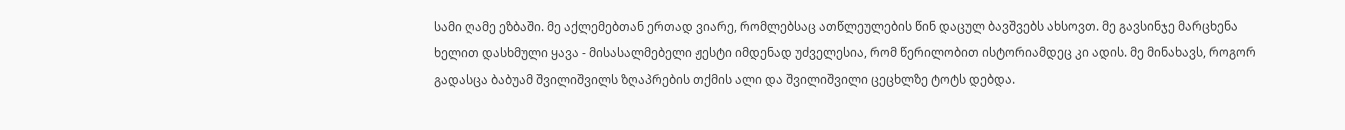სამი ღამე ეზბაში. მე აქლემებთან ერთად ვიარე, რომლებსაც ათწლეულების წინ დაცულ ბავშვებს ახსოვთ. მე გავსინჯე მარცხენა ხელით დასხმული ყავა - მისასალმებელი ჟესტი იმდენად უძველესია, რომ წერილობით ისტორიამდეც კი ადის. მე მინახავს, როგორ გადასცა ბაბუამ შვილიშვილს ზღაპრების თქმის ალი და შვილიშვილი ცეცხლზე ტოტს დებდა.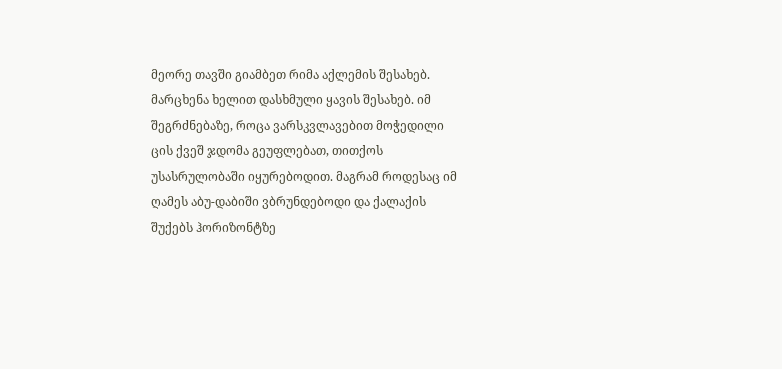მეორე თავში გიამბეთ რიმა აქლემის შესახებ. მარცხენა ხელით დასხმული ყავის შესახებ. იმ შეგრძნებაზე, როცა ვარსკვლავებით მოჭედილი ცის ქვეშ ჯდომა გეუფლებათ, თითქოს უსასრულობაში იყურებოდით. მაგრამ როდესაც იმ ღამეს აბუ-დაბიში ვბრუნდებოდი და ქალაქის შუქებს ჰორიზონტზე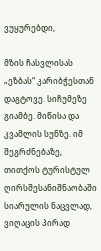ვუყურებდი,

მზის ჩასვლისას „ეზბას“ კარიბჭესთან დაგტოვე. სიჩუმეზე გიამბე. მიწისა და კვამლის სუნზე. იმ შეგრძნებაზე, თითქოს ტურისტულ ღირსშესანიშნაობაში სიარულის ნაცვლად, ვიღაცის პირად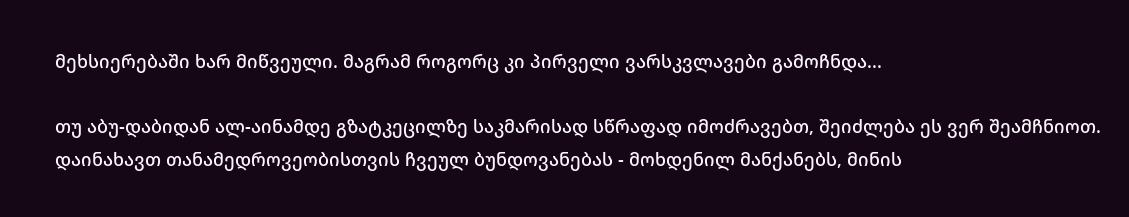მეხსიერებაში ხარ მიწვეული. მაგრამ როგორც კი პირველი ვარსკვლავები გამოჩნდა...

თუ აბუ-დაბიდან ალ-აინამდე გზატკეცილზე საკმარისად სწრაფად იმოძრავებთ, შეიძლება ეს ვერ შეამჩნიოთ. დაინახავთ თანამედროვეობისთვის ჩვეულ ბუნდოვანებას - მოხდენილ მანქანებს, მინის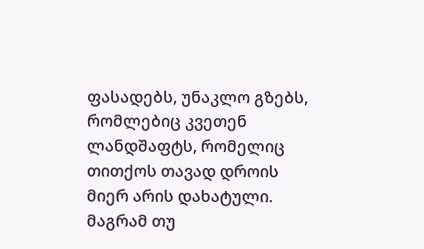ფასადებს, უნაკლო გზებს, რომლებიც კვეთენ ლანდშაფტს, რომელიც თითქოს თავად დროის მიერ არის დახატული. მაგრამ თუ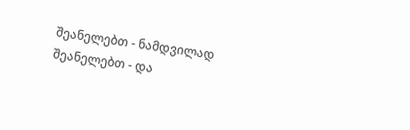შეანელებთ - ნამდვილად შეანელებთ - და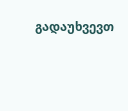გადაუხვევთ